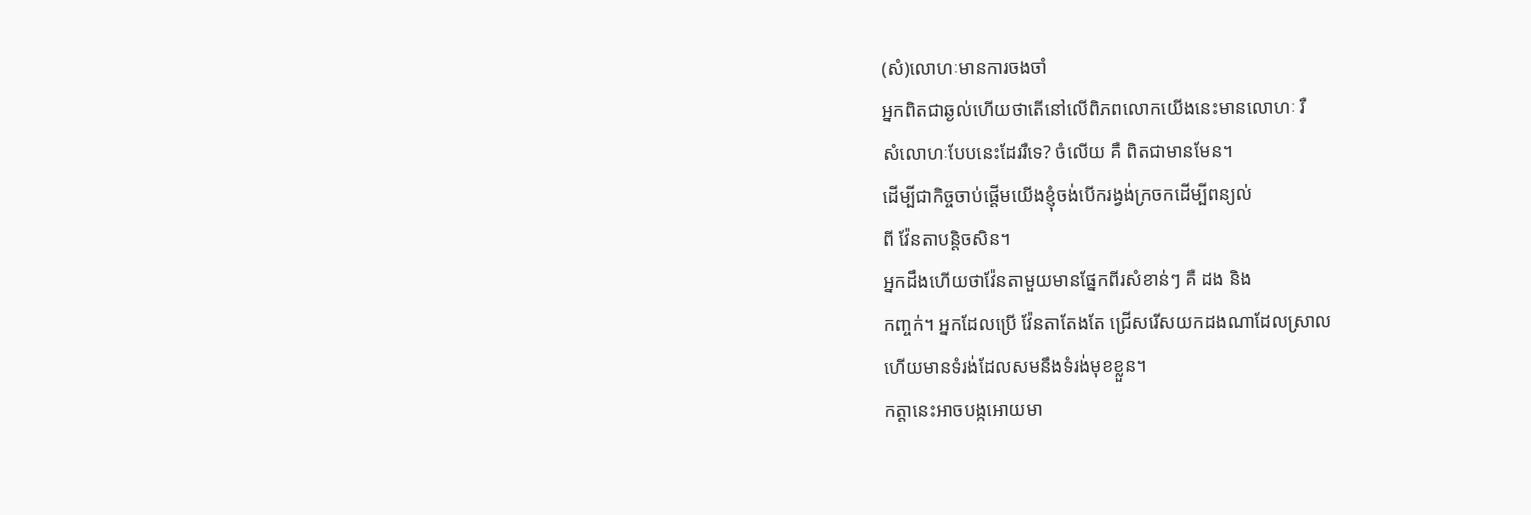(សំ)លោហៈមានការចងចាំ
អ្នកពិតជាឆ្ងល់ហើយថាតើនៅលើពិភពលោកយើងនេះមានលោហៈ រឺ
សំលោហៈបែបនេះដែររឺទេ? ចំលើយ គឺ ពិតជាមានមែន។
ដើម្បីជាកិច្ចចាប់ផ្តើមយើងខ្ញុំចង់បើករង្វង់ក្រចកដើម្បីពន្យល់
ពី វ៉ែនតាបនិ្តចសិន។
អ្នកដឹងហើយថាវ៉ែនតាមួយមានផ្នែកពីរសំខាន់ៗ គឺ ដង និង
កញ្ចក់។ អ្នកដែលប្រើ វ៉ែនតាតែងតែ ជ្រើសរើសយកដងណាដែលស្រាល
ហើយមានទំរង់ដែលសមនឹងទំរង់មុខខ្លួន។
កត្តានេះអាចបង្កអោយមា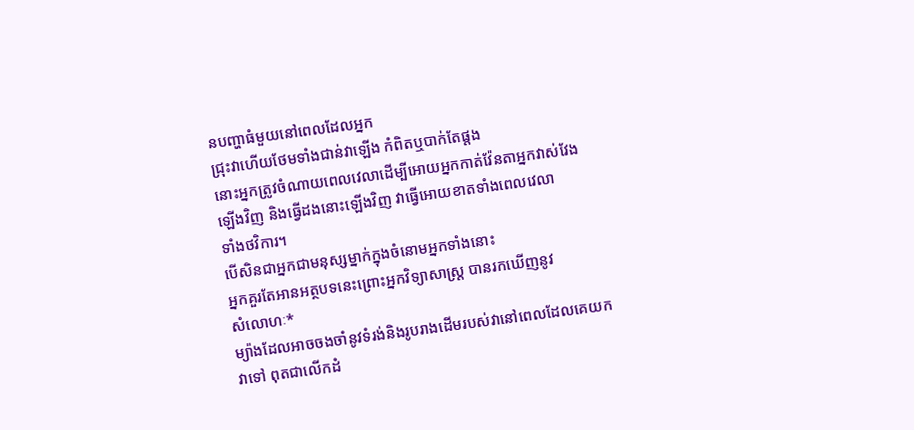នបញ្ហាធំមួយនៅពេលដែលអ្នក
ជ្រុះវាហើយថែមទាំងជាន់វាឡើង កំពិតឬបាក់តែផ្តង
នោះអ្នកត្រូវចំណាយពេលវេលាដើម្បីអោយអ្នកកាត់វ៉ែនតាអ្នកវាស់វែង
ឡើងវិញ និងធ្វើដងនោះឡើងវិញ វាធ្វើអោយខាតទាំងពេលវេលា
ទាំងថវិការ។
បើសិនជាអ្នកជាមនុស្សម្នាក់ក្នុងចំនោមអ្នកទាំងនោះ
អ្នកគួរតែអានអត្ថបទនេះព្រោះអ្នកវិទ្យាសាស្ត្រ បានរកឃើញនូវ
សំលោហៈ*
ម្យ៉ាងដែលអាចចងចាំនូវទំរង់និងរូបរាងដើមរបស់វានៅពេលដែលគេយក
វាទៅ ពុតជាលើកដំ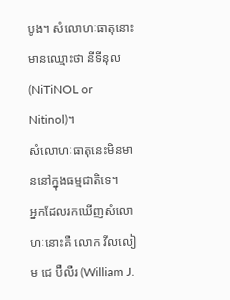បូង។ សំលោហៈធាតុនោះមានឈ្មោះថា នីទីនុល
(NiTiNOL or Nitinol)។
សំលោហៈធាតុនេះមិនមាននៅក្នុងធម្មជាតិទេ។
អ្នកដែលរកឃើញសំលោហៈនោះគឺ លោក វីលលៀម ជេ ប៊ឺលឺរ (William J.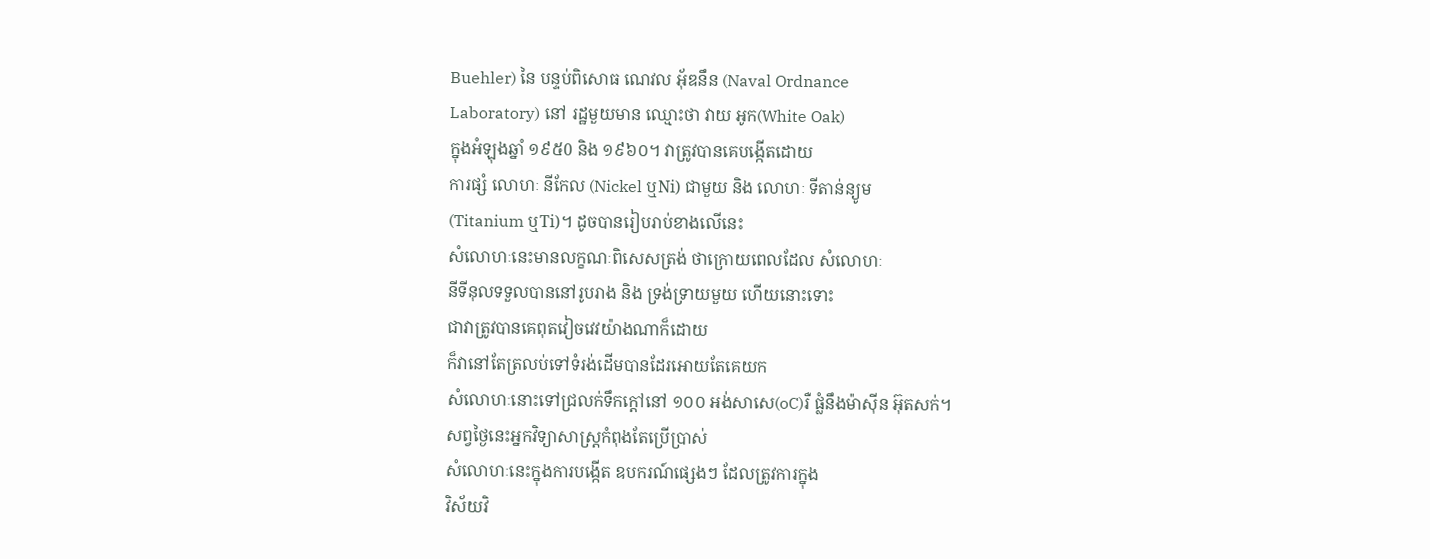Buehler) នៃ បន្ទប់ពិសោធ ណេវល អ៊័ឌនឹន (Naval Ordnance
Laboratory) នៅ រដ្ឋមួយមាន ឈ្មោះថា វាយ អូក(White Oak)
ក្នុងអំឡុងឆ្នាំ ១៩៥0 និង ១៩៦០។ វាត្រូវបានគេបង្កើតដោយ
ការផ្សំ លោហៈ នីកែល (Nickel ឬNi) ជាមួយ និង លោហៈ ទីតាន់ន្យូម
(Titanium ឬTi)។ ដូចបានរៀបរាប់ខាងលើនេះ
សំលោហៈនេះមានលក្ខណៈពិសេសត្រង់ ថាក្រោយពេលដែល សំលោហៈ
នីទីនុលទទួលបាននៅរូបរាង និង ទ្រង់ទ្រាយមួយ ហើយនោះទោះ
ជាវាត្រូវបានគេពុតវៀចវេវយ៉ាងណាក៏ដោយ
ក៏វានៅតែត្រលប់ទៅទំរង់ដើមបានដែរអោយតែគេយក
សំលោហៈនោះទៅជ្រលក់ទឹកក្តៅនៅ ១០០ អង់សាសេ(oC)រឺ ផ្លំនឹងម៉ាស៊ីន អ៊ុតសក់។
សព្វថ្ងៃនេះអ្នកវិទ្យាសាស្ត្រកំពុងតែប្រើប្រាស់
សំលោហៈនេះក្នុងការបង្កើត ឧបករណ៍ផ្សេងៗ ដែលត្រូវការក្នុង
វិស័យវិ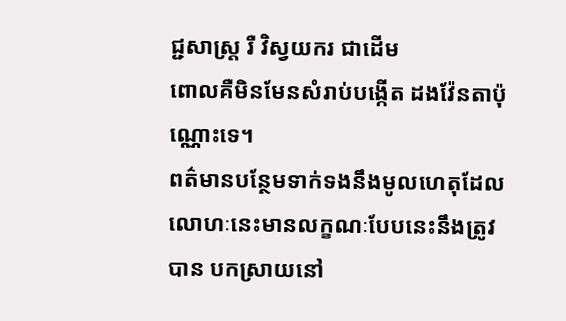ជ្ជសាស្រ្ត រឺ វិស្វយករ ជាដើម
ពោលគឺមិនមែនសំរាប់បង្កើត ដងវ៉ែនតាប៉ុណ្ណោះទេ។
ពត៌មានបន្ថែមទាក់ទងនឹងមូលហេតុដែលលោហៈនេះមានលក្ខណៈបែបនេះនឹងត្រូវបាន បកស្រាយនៅ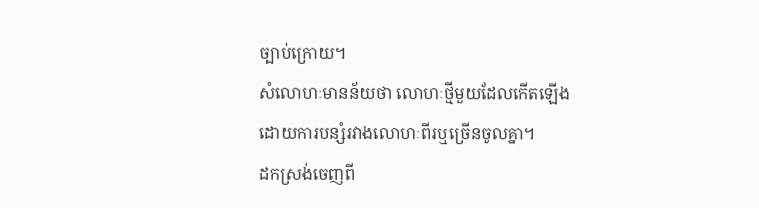ច្បាប់ក្រោយ។
សំលោហៈមានន័យថា លោហៈថ្មីមួយដែលកើតឡើងដោយការបន្សំរវាងលោហៈពីរឬច្រើនចូលគ្នា។
ដកស្រង់ចេញពី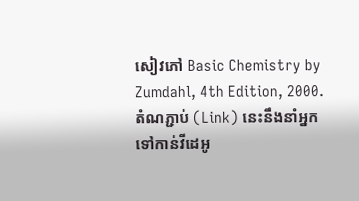សៀវភៅ Basic Chemistry by Zumdahl, 4th Edition, 2000.
តំណភ្ជាប់ (Link) នេះនឹងនាំអ្នកទៅកាន់វីដេអូ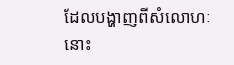ដែលបង្ហាញពីសំលោហៈនោះ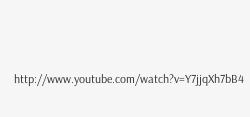http://www.youtube.com/watch?v=Y7jjqXh7bB4